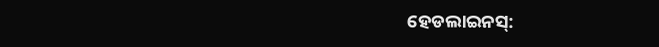ହେଡଲାଇନସ୍: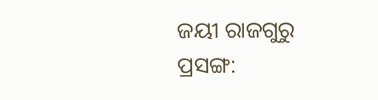ଜୟୀ ରାଜଗୁରୁ ପ୍ରସଙ୍ଗ: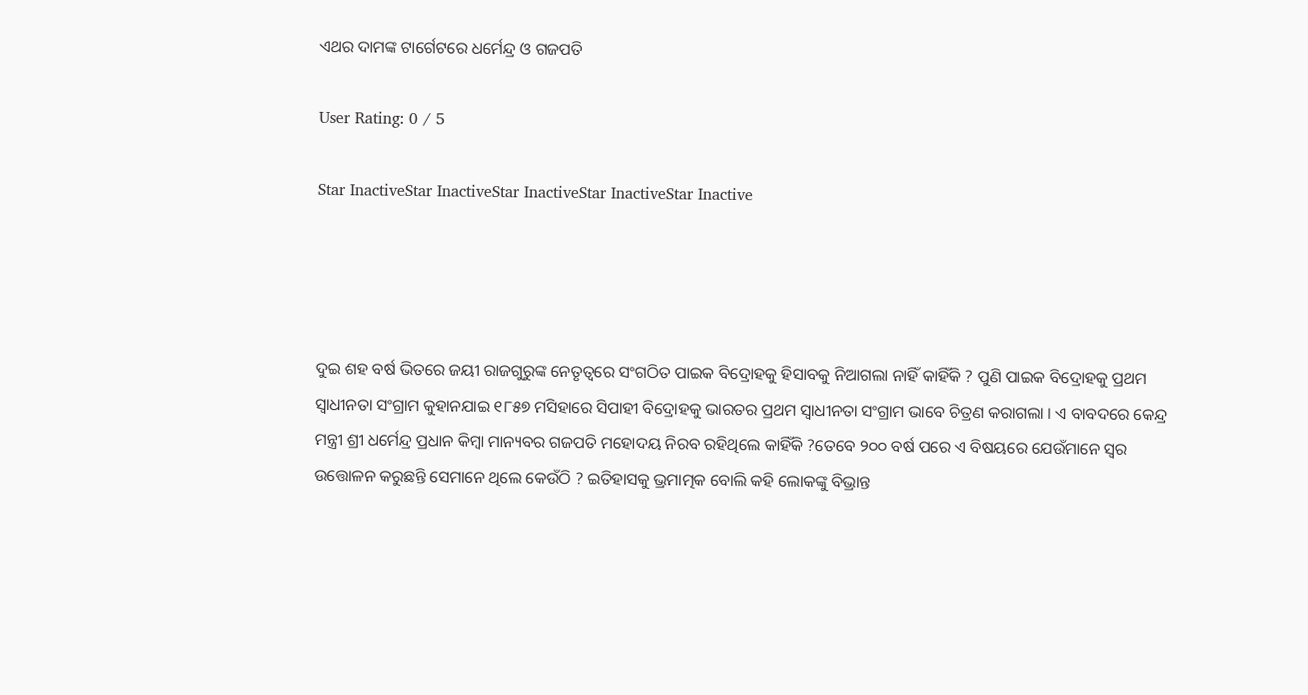ଏଥର ଦାମଙ୍କ ଟାର୍ଗେଟରେ ଧର୍ମେନ୍ଦ୍ର ଓ ଗଜପତି

User Rating: 0 / 5

Star InactiveStar InactiveStar InactiveStar InactiveStar Inactive




ଦୁଇ ଶହ ବର୍ଷ ଭିତରେ ଜୟୀ ରାଜଗୁରୁଙ୍କ ନେତୃତ୍ୱରେ ସଂଗଠିତ ପାଇକ ବିଦ୍ରୋହକୁ ହିସାବକୁ ନିଆଗଲା ନାହିଁ କାହିଁକି ? ପୁଣି ପାଇକ ବିଦ୍ରୋହକୁ ପ୍ରଥମ ସ୍ୱାଧୀନତା ସଂଗ୍ରାମ କୁହାନଯାଇ ୧୮୫୭ ମସିହାରେ ସିପାହୀ ବିଦ୍ରୋହକୁ ଭାରତର ପ୍ରଥମ ସ୍ୱାଧୀନତା ସଂଗ୍ରାମ ଭାବେ ଚିତ୍ରଣ କରାଗଲା । ଏ ବାବଦରେ କେନ୍ଦ୍ର ମନ୍ତ୍ରୀ ଶ୍ରୀ ଧର୍ମେନ୍ଦ୍ର ପ୍ରଧାନ କିମ୍ବା ମାନ୍ୟବର ଗଜପତି ମହୋଦୟ ନିରବ ରହିଥିଲେ କାହିଁକି ?ତେବେ ୨୦୦ ବର୍ଷ ପରେ ଏ ବିଷୟରେ ଯେଉଁମାନେ ସ୍ୱର ଉତ୍ତୋଳନ କରୁଛନ୍ତି ସେମାନେ ଥିଲେ କେଉଁଠି ? ଇତିହାସକୁ ଭ୍ରମାତ୍ମକ ବୋଲି କହି ଲୋକଙ୍କୁ ବିଭ୍ରାନ୍ତ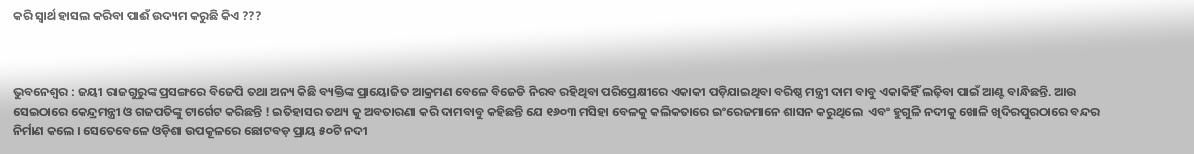କରି ସ୍ୱାର୍ଥ ହାସଲ କରିବା ପାଈଁ ଉଦ୍ୟମ କରୁଛି କିଏ ???



ଭୁବନେଶ୍ୱର : ଜୟୀ ରାଜଗୁରୁଙ୍କ ପ୍ରସଙ୍ଗରେ ବିଜେପି ତଥା ଅନ୍ୟ କିଛି ବ୍ୟକ୍ତିଙ୍କ ପ୍ରାୟୋଜିତ ଆକ୍ରମଣ ବେଳେ ବିଜେଡି ନିରବ ରହିଥିବା ପରିପ୍ରେକ୍ଷୀରେ ଏକାକୀ ପଡ଼ିଯାଇଥିବା ବରିଷ୍ଠ ମନ୍ତ୍ରୀ ଦାମ ବାବୁ ଏକାକିହିଁ ଲଢ଼ିବା ପାଇଁ ଆଣ୍ଟ ବାନ୍ଧିଛନ୍ତି. ଆଉ ସେଇଠାରେ କେନ୍ଦ୍ରମନ୍ତ୍ରୀ ଓ ଗଜପତିଙ୍କୁ ଟାର୍ଗେଟ କରିଛନ୍ତି ! ଇତିହାସର ତଥ୍ୟ କୁ ଅବତାରଣା କରି ଦାମବାବୁ କହିଛନ୍ତି ଯେ ୧୬୦୩ ମସିହା ବେଳକୁ କଲିକତାରେ ଇଂରେଜମାନେ ଶାସନ କରୁଥିଲେ  ଏବଂ ହୁଗୁଳି ନଦୀକୁ ଖୋଳି ଖିଦିରପୁରଠାରେ ବନ୍ଦର ନିର୍ମାଣ କଲେ । ସେତେବେଳେ ଓଡ଼ିଶା ଉପକୂଳରେ ଛୋଟବଡ଼ ପ୍ରାୟ ୫୦ଟି ନଦୀ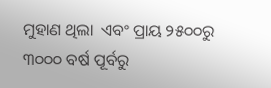ମୁହାଣ ଥିଲା  ଏବଂ ପ୍ରାୟ ୨୫୦୦ରୁ ୩୦୦୦ ବର୍ଷ ପୂର୍ବରୁ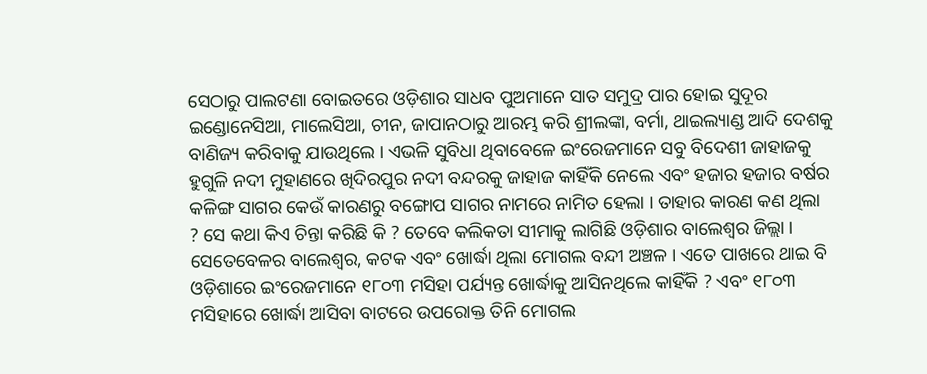ସେଠାରୁ ପାଲଟଣା ବୋଇତରେ ଓଡ଼ିଶାର ସାଧବ ପୁଅମାନେ ସାତ ସମୁଦ୍ର ପାର ହୋଇ ସୁଦୂର ଇଣ୍ଡୋନେସିଆ, ମାଲେସିଆ, ଚୀନ, ଜାପାନଠାରୁ ଆରମ୍ଭ କରି ଶ୍ରୀଲଙ୍କା, ବର୍ମା, ଥାଇଲ୍ୟାଣ୍ଡ ଆଦି ଦେଶକୁ ବାଣିଜ୍ୟ କରିବାକୁ ଯାଉଥିଲେ । ଏଭଳି ସୁବିଧା ଥିବାବେଳେ ଇଂରେଜମାନେ ସବୁ ବିଦେଶୀ ଜାହାଜକୁ ହୁଗୁଳି ନଦୀ ମୁହାଣରେ ଖିଦିରପୁର ନଦୀ ବନ୍ଦରକୁ ଜାହାଜ କାହିଁକି ନେଲେ ଏବଂ ହଜାର ହଜାର ବର୍ଷର କଳିଙ୍ଗ ସାଗର କେଉଁ କାରଣରୁ ବଙ୍ଗୋପ ସାଗର ନାମରେ ନାମିତ ହେଲା । ତାହାର କାରଣ କଣ ଥିଲା  ? ସେ କଥା କିଏ ଚିନ୍ତା କରିଛି କି ? ତେବେ କଲିକତା ସୀମାକୁ ଲାଗିଛି ଓଡ଼ିଶାର ବାଲେଶ୍ୱର ଜିଲ୍ଲା । ସେତେବେଳର ବାଲେଶ୍ୱର, କଟକ ଏବଂ ଖୋର୍ଦ୍ଧା ଥିଲା ମୋଗଲ ବନ୍ଦୀ ଅଞ୍ଚଳ । ଏତେ ପାଖରେ ଥାଇ ବି ଓଡ଼ିଶାରେ ଇଂରେଜମାନେ ୧୮୦୩ ମସିହା ପର୍ଯ୍ୟନ୍ତ ଖୋର୍ଦ୍ଧାକୁ ଆସିନଥିଲେ କାହିଁକି ? ଏବଂ ୧୮୦୩ ମସିହାରେ ଖୋର୍ଦ୍ଧା ଆସିବା ବାଟରେ ଉପରୋକ୍ତ ତିନି ମୋଗଲ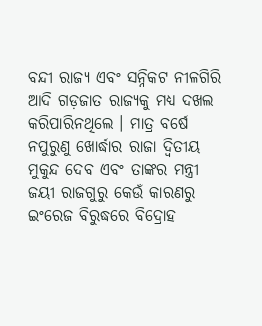ବନ୍ଦୀ ରାଜ୍ୟ ଏବଂ ସନ୍ନିକଟ ନୀଳଗିରି ଆଦି ଗଡ଼ଜାତ ରାଜ୍ୟକୁ ମଧ୍ୟ ଦଖଲ କରିପାରିନଥିଲେ । ମାତ୍ର ବର୍ଷେ ନପୁରୁଣୁ ଖୋର୍ଦ୍ଧାର ରାଜା ଦ୍ୱିତୀୟ ମୁକୁନ୍ଦ ଦେବ ଏବଂ ତାଙ୍କର ମନ୍ତ୍ରୀ ଜୟୀ ରାଜଗୁରୁ କେଉଁ କାରଣରୁ ଇଂରେଜ ବିରୁଦ୍ଧରେ ବିଦ୍ରୋହ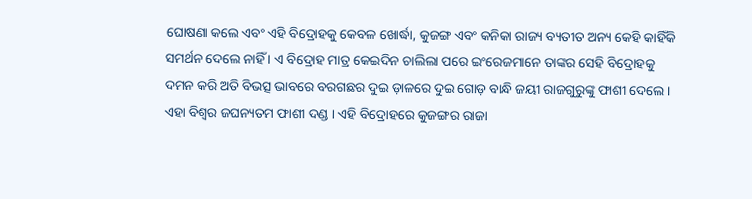ଘୋଷଣା କଲେ ଏବଂ ଏହି ବିଦ୍ରୋହକୁ କେବଳ ଖୋର୍ଦ୍ଧା, କୁଜଙ୍ଗ ଏବଂ କନିକା ରାଜ୍ୟ ବ୍ୟତୀତ ଅନ୍ୟ କେହି କାହିଁକି ସମର୍ଥନ ଦେଲେ ନାହିଁ । ଏ ବିଦ୍ରୋହ ମାତ୍ର କେଇଦିନ ଚାଲିଲା ପରେ ଇଂରେଜମାନେ ତାଙ୍କର ସେହି ବିଦ୍ରୋହକୁ ଦମନ କରି ଅତି ବିଭତ୍ସ ଭାବରେ ବରଗଛର ଦୁଇ ଡ଼ାଳରେ ଦୁଇ ଗୋଡ଼ ବାନ୍ଧି ଜୟୀ ରାଜଗୁରୁଙ୍କୁ ଫାଶୀ ଦେଲେ । ଏହା ବିଶ୍ୱର ଜଘନ୍ୟତମ ଫାଶୀ ଦଣ୍ଡ । ଏହି ବିଦ୍ରୋହରେ କୁଜଙ୍ଗର ରାଜା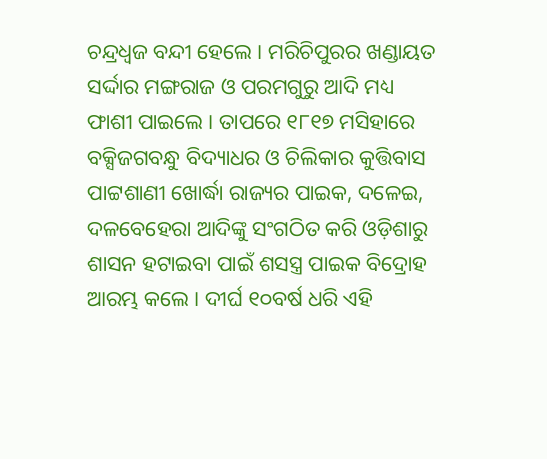ଚନ୍ଦ୍ରଧ୍ୱଜ ବନ୍ଦୀ ହେଲେ । ମରିଚିପୁରର ଖଣ୍ଡାୟତ ସର୍ଦ୍ଦାର ମଙ୍ଗରାଜ ଓ ପରମଗୁରୁ ଆଦି ମଧ୍ୟ ଫାଶୀ ପାଇଲେ । ତାପରେ ୧୮୧୭ ମସିହାରେ ବକ୍ସିଜଗବନ୍ଧୁ ବିଦ୍ୟାଧର ଓ ଚିଲିକାର କୁତ୍ତିବାସ ପାଟ୍ଟଶାଣୀ ଖୋର୍ଦ୍ଧା ରାଜ୍ୟର ପାଇକ, ଦଳେଇ, ଦଳବେହେରା ଆଦିଙ୍କୁ ସଂଗଠିତ କରି ଓଡ଼ିଶାରୁ ଶାସନ ହଟାଇବା ପାଇଁ ଶସସ୍ତ୍ର ପାଇକ ବିଦ୍ରୋହ ଆରମ୍ଭ କଲେ । ଦୀର୍ଘ ୧୦ବର୍ଷ ଧରି ଏହି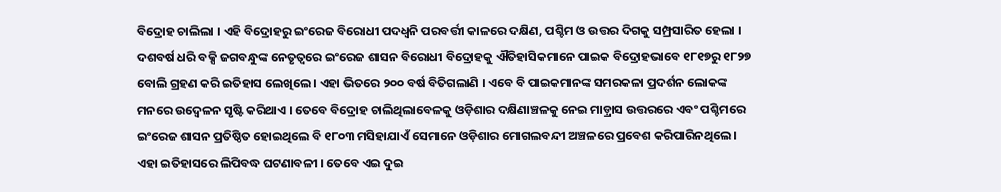ବିଦ୍ରୋହ ଚାଲିଲା । ଏହି ବିଦ୍ରୋହରୁ ଇଂରେଜ ବିରୋଧୀ ପଦଧ୍ୱନି ପରବର୍ତ୍ତୀ କାଳରେ ଦକ୍ଷିଣ, ପଶ୍ଚିମ ଓ ଉତ୍ତର ଦିଗକୁ ସମ୍ପ୍ରସାରିତ ହେଲା । ଦଶବର୍ଷ ଧରି ବକ୍ସି ଜଗବନ୍ଧୁଙ୍କ ନେତୃତ୍ୱରେ ଇଂରେଜ ଶାସନ ବିରୋଧୀ ବିଦ୍ରୋହକୁ ଐତିହାସିକମାନେ ପାଇକ ବିଦ୍ରୋହଭାବେ ୧୮୧୭ରୁ ୧୮୨୭ ବୋଲି ଗ୍ରହଣ କରି ଇତିହାସ ଲେଖିଲେ । ଏହା ଭିତରେ ୨୦୦ ବର୍ଷ ବିତିଗଲାଣି । ଏବେ ବି ପାଇକମାନଙ୍କ ସମରକଳା ପ୍ରଦର୍ଶନ ଲୋକଙ୍କ ମନରେ ଉଦ୍ବେଳନ ସୃଷ୍ଟି କରିଥାଏ । ତେବେ ବିଦ୍ରୋହ ଚାଲିଥିଲାବେଳକୁ ଓଡ଼ିଶାର ଦକ୍ଷିଣାଞ୍ଚଳକୁ ନେଇ ମାଡ଼୍ରାସ ଉତ୍ତରରେ ଏବଂ ପଶ୍ଚିମରେ ଇଂରେଜ ଶାସନ ପ୍ରତିଷ୍ଠିତ ହୋଇଥିଲେ ବି ୧୮୦୩ ମସିହାଯାଏଁ ସେମାନେ ଓଡ଼ିଶାର ମୋଗଲବନ୍ଦୀ ଅଞ୍ଚଳରେ ପ୍ରବେଶ କରିପାରିନଥିଲେ । ଏହା ଇତିହାସରେ ଲିପିବଦ୍ଧ ଘଟଣାବଳୀ । ତେବେ ଏଇ ଦୁଇ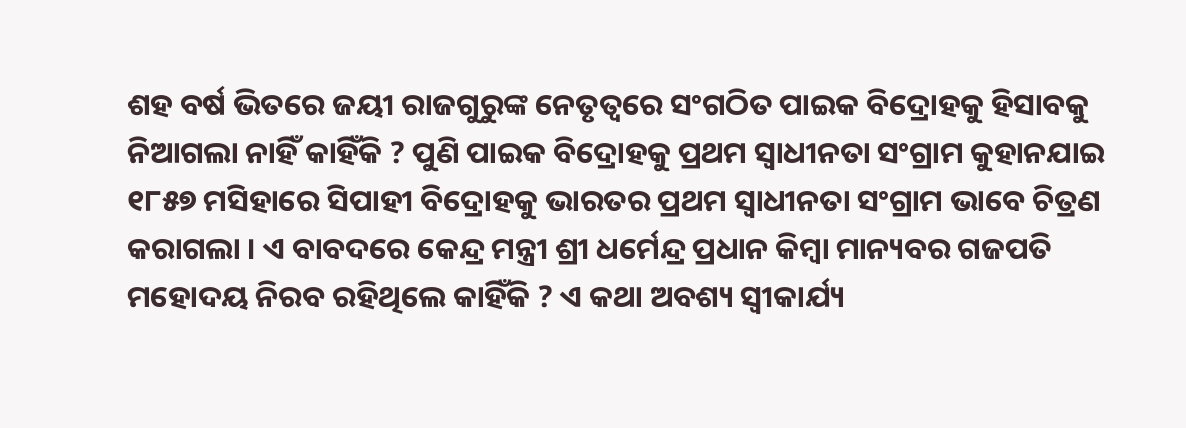ଶହ ବର୍ଷ ଭିତରେ ଜୟୀ ରାଜଗୁରୁଙ୍କ ନେତୃତ୍ୱରେ ସଂଗଠିତ ପାଇକ ବିଦ୍ରୋହକୁ ହିସାବକୁ ନିଆଗଲା ନାହିଁ କାହିଁକି ? ପୁଣି ପାଇକ ବିଦ୍ରୋହକୁ ପ୍ରଥମ ସ୍ୱାଧୀନତା ସଂଗ୍ରାମ କୁହାନଯାଇ ୧୮୫୭ ମସିହାରେ ସିପାହୀ ବିଦ୍ରୋହକୁ ଭାରତର ପ୍ରଥମ ସ୍ୱାଧୀନତା ସଂଗ୍ରାମ ଭାବେ ଚିତ୍ରଣ କରାଗଲା । ଏ ବାବଦରେ କେନ୍ଦ୍ର ମନ୍ତ୍ରୀ ଶ୍ରୀ ଧର୍ମେନ୍ଦ୍ର ପ୍ରଧାନ କିମ୍ବା ମାନ୍ୟବର ଗଜପତି ମହୋଦୟ ନିରବ ରହିଥିଲେ କାହିଁକି ? ଏ କଥା ଅବଶ୍ୟ ସ୍ୱୀକାର୍ଯ୍ୟ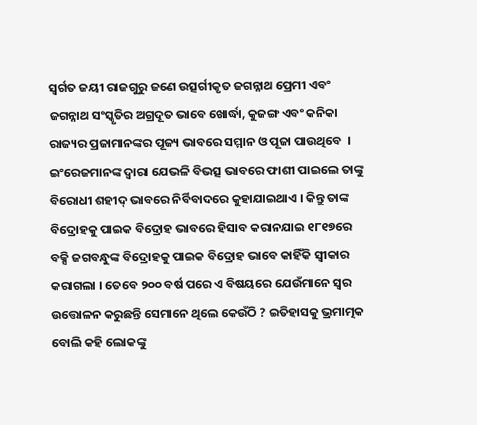ସ୍ୱର୍ଗତ ଜୟୀ ରାଜଗୁରୁ ଜଣେ ଉତ୍ସର୍ଗୀକୃତ ଜଗନ୍ନାଥ ପ୍ରେମୀ ଏବଂ ଜଗନ୍ନାଥ ସଂସ୍କୃତିର ଅଗ୍ରଦୂତ ଭାବେ ଖୋର୍ଦ୍ଧା, କୁଜଙ୍ଗ ଏବଂ କନିକା ରାଜ୍ୟର ପ୍ରଜାମାନଙ୍କର ପୂଜ୍ୟ ଭାବରେ ସମ୍ମାନ ଓ ପୂଜା ପାଉଥିବେ  । ଇଂରେଜମାନଙ୍କ ଦ୍ୱାରା ଯେଭଳି ବିଭତ୍ସ ଭାବରେ ଫାଶୀ ପାଇଲେ ତାଙ୍କୁ ବିରୋଧୀ ଶହୀଦ୍ ଭାବରେ ନିର୍ବିବାଦରେ କୁହାଯାଇଥାଏ । କିନ୍ତୁ ତାଙ୍କ ବିଦ୍ରୋହକୁ ପାଇକ ବିଦ୍ରୋହ ଭାବରେ ହିସାବ କରାନଯାଇ ୧୮୧୭ରେ ବକ୍ସି ଜଗବନ୍ଧୁଙ୍କ ବିଦ୍ରୋହକୁ ପାଇକ ବିଦ୍ରୋହ ଭାବେ କାହିଁକି ସ୍ୱୀକାର କରାଗଲା । ତେବେ ୨୦୦ ବର୍ଷ ପରେ ଏ ବିଷୟରେ ଯେଉଁମାନେ ସ୍ୱର ଉତ୍ତୋଳନ କରୁଛନ୍ତି ସେମାନେ ଥିଲେ କେଉଁଠି ? ଇତିହାସକୁ ଭ୍ରମାତ୍ମକ ବୋଲି କହି ଲୋକଙ୍କୁ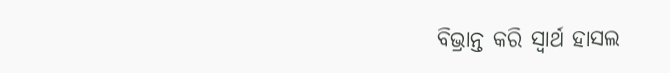ବିଭ୍ରାନ୍ତ କରି ସ୍ୱାର୍ଥ ହାସଲ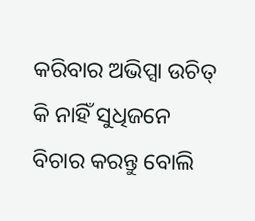କରିବାର ଅଭିପ୍ସା ଉଚିତ୍ କି ନାହିଁ ସୁଧିଜନେ ବିଚାର କରନ୍ତୁ ବୋଲି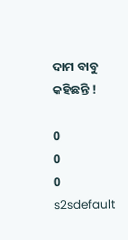ଦାମ ବାବୁ କହିଛନ୍ତି !

0
0
0
s2sdefault